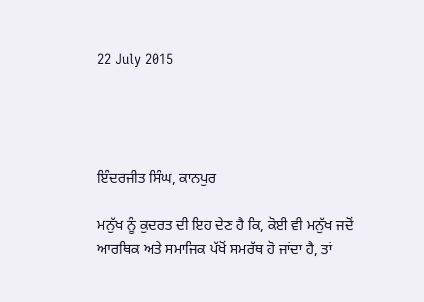22 July 2015




ਇੰਦਰਜੀਤ ਸਿੰਘ, ਕਾਨਪੁਰ

ਮਨੁੱਖ ਨੂੰ ਕੁਦਰਤ ਦੀ ਇਹ ਦੇਣ ਹੈ ਕਿ, ਕੋਈ ਵੀ ਮਨੁੱਖ ਜਦੋਂ ਆਰਥਿਕ ਅਤੇ ਸਮਾਜਿਕ ਪੱਖੋਂ ਸਮਰੱਥ ਹੋ ਜਾਂਦਾ ਹੈ, ਤਾਂ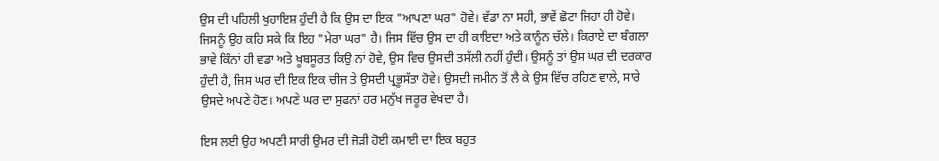ਉਸ ਦੀ ਪਹਿਲੀ ਖੁਹਾਇਸ਼ ਹੁੰਦੀ ਹੈ ਕਿ ਉਸ ਦਾ ਇਕ "ਆਪਣਾ ਘਰ" ਹੋਵੇ। ਵੱਡਾ ਨਾ ਸਹੀ, ਭਾਵੇਂ ਛੋਟਾ ਜਿਹਾ ਹੀ ਹੋਵੇ। ਜਿਸਨੂੰ ਉਹ ਕਹਿ ਸਕੇ ਕਿ ਇਹ "ਮੇਰਾ ਘਰ" ਹੈ। ਜਿਸ ਵਿੱਚ ਉਸ ਦਾ ਹੀ ਕਾਇਦਾ ਅਤੇ ਕਾਨੂੰਨ ਚੱਲੇ। ਕਿਰਾਏ ਦਾ ਬੰਗਲਾ ਭਾਵੇ ਕਿੰਨਾਂ ਹੀ ਵਡਾ ਅਤੇ ਖੂਬਸੂਰਤ ਕਿਉ ਨਾਂ ਹੋਵੇ, ਉਸ ਵਿਚ ਉਸਦੀ ਤਸੱਲੀ ਨਹੀਂ ਹੁੰਦੀ। ਉਸਨੂੰ ਤਾਂ ਉਸ ਘਰ ਦੀ ਦਰਕਾਰ ਹੁੰਦੀ ਹੈ, ਜਿਸ ਘਰ ਦੀ ਇਕ ਇਕ ਚੀਜ ਤੇ ਉਸਦੀ ਪ੍ਰਭੂਸੱਤਾ ਹੋਵੇ। ਉਸਦੀ ਜਮੀਨ ਤੋਂ ਲੈ ਕੇ ਉਸ ਵਿੱਚ ਰਹਿਣ ਵਾਲੇ, ਸਾਰੇ ਉਸਦੇ ਅਪਣੇ ਹੋਣ। ਅਪਣੇ ਘਰ ਦਾ ਸੁਫਨਾਂ ਹਰ ਮਨੁੱਖ ਜਰੂਰ ਵੇਖਦਾ ਹੈ।

ਇਸ ਲਈ ਉਹ ਅਪਣੀ ਸਾਰੀ ਉਮਰ ਦੀ ਜੋੜੀ ਹੋਈ ਕਮਾਈ ਦਾ ਇਕ ਬਹੁਤ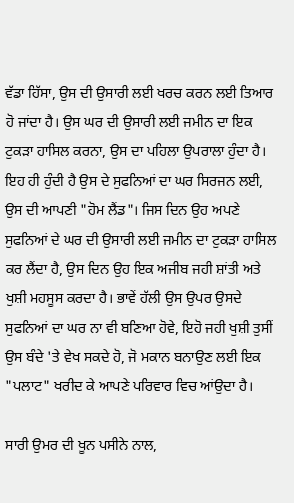ਵੱਡਾ ਹਿੱਸਾ, ਉਸ ਦੀ ਉਸਾਰੀ ਲਈ ਖਰਚ ਕਰਨ ਲਈ ਤਿਆਰ ਹੋ ਜਾਂਦਾ ਹੈ। ਉਸ ਘਰ ਦੀ ਉਸਾਰੀ ਲਈ ਜਮੀਨ ਦਾ ਇਕ ਟੁਕੜਾ ਹਾਸਿਲ ਕਰਨਾ, ਉਸ ਦਾ ਪਹਿਲਾ ਉਪਰਾਲਾ ਹੁੰਦਾ ਹੈ। ਇਹ ਹੀ ਹੁੰਦੀ ਹੈ ਉਸ ਦੇ ਸੁਫਨਿਆਂ ਦਾ ਘਰ ਸਿਰਜਨ ਲਈ, ਉਸ ਦੀ ਆਪਣੀ "ਹੋਮ ਲੈਂਡ"। ਜਿਸ ਦਿਨ ਉਹ ਅਪਣੇ ਸੁਫਨਿਆਂ ਦੇ ਘਰ ਦੀ ਉਸਾਰੀ ਲਈ ਜਮੀਨ ਦਾ ਟੁਕੜਾ ਹਾਸਿਲ ਕਰ ਲੈਂਦਾ ਹੈ, ਉਸ ਦਿਨ ਉਹ ਇਕ ਅਜੀਬ ਜਹੀ ਸ਼ਾਂਤੀ ਅਤੇ ਖੁਸ਼ੀ ਮਹਸੂਸ ਕਰਦਾ ਹੈ। ਭਾਵੇਂ ਹੱਲੀ ਉਸ ਉਪਰ ਉਸਦੇ ਸੁਫਨਿਆਂ ਦਾ ਘਰ ਨਾ ਵੀ ਬਣਿਆ ਹੋਵੇ, ਇਹੋ ਜਹੀ ਖੁਸ਼ੀ ਤੁਸੀਂ ਉਸ ਬੰਦੇ 'ਤੇ ਵੇਖ ਸਕਦੇ ਹੋ, ਜੋ ਮਕਾਨ ਬਨਾਉਣ ਲਈ ਇਕ "ਪਲਾਟ" ਖਰੀਦ ਕੇ ਆਪਣੇ ਪਰਿਵਾਰ ਵਿਚ ਆਂਉਦਾ ਹੈ।

ਸਾਰੀ ਉਮਰ ਦੀ ਖੂਨ ਪਸੀਨੇ ਨਾਲ,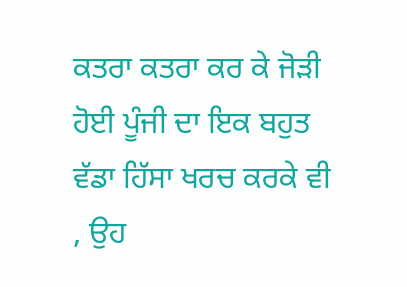ਕਤਰਾ ਕਤਰਾ ਕਰ ਕੇ ਜੋੜੀ ਹੋਈ ਪੂੰਜੀ ਦਾ ਇਕ ਬਹੁਤ ਵੱਡਾ ਹਿੱਸਾ ਖਰਚ ਕਰਕੇ ਵੀ , ਉਹ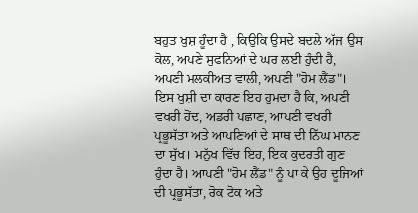ਬਹੁਤ ਖੁਸ਼ ਹੂੰਦਾ ਹੈ , ਕਿਉਕਿ ਉਸਦੇ ਬਦਲੇ ਅੱਜ ਉਸ ਕੋਲ, ਅਪਣੇ ਸੁਫਨਿਆਂ ਦੇ ਘਰ ਲਈ ਹੁੰਦੀ ਹੈ, ਅਪਣੀ ਮਲਕੀਅਤ ਵਾਲੀ, ਅਪਣੀ "ਹੋਮ ਲੈਂਡ"। ਇਸ ਖੁਸ਼ੀ ਦਾ ਕਾਰਣ ਇਹ ਹੁਮਦਾ ਹੈ ਕਿ, ਅਪਣੀ ਵਖਰੀ ਹੋਂਦ, ਅਡਰੀ ਪਛਾਣ, ਆਪਣੀ ਵਖਰੀ ਪ੍ਰਭੂਸੱਤਾ ਅਤੇ ਆਪਣਿਆਂ ਦੇ ਸਾਥ ਦੀ ਨਿੱਘ ਮਾਨਣ ਦਾ ਸੁੱਖ। ਮਨੁੱਖ ਵਿੱਚ ਇਹ, ਇਕ ਕੁਦਰਤੀ ਗੁਣ ਹੁੰਦਾ ਹੈ। ਆਪਣੀ "ਹੋਮ ਲੈਂਡ" ਨੂੰ ਪਾ ਕੇ ਉਹ ਦੂਜਿਆਂ ਦੀ ਪ੍ਰਭੂਸੱਤਾ, ਰੋਕ ਟੋਕ ਅਤੇ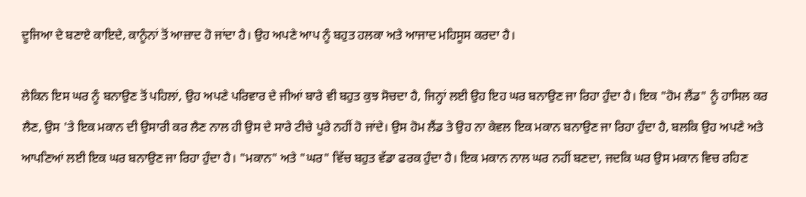ਦੂਜਿਆ ਦੇ ਬਣਾਏ ਕਾਇਦੇ, ਕਾਨੂੰਨਾਂ ਤੋਂ ਆਜ਼ਾਦ ਹੋ ਜਾਂਦਾ ਹੈ। ਉਹ ਅਪਣੇ ਆਪ ਨੂੰ ਬਹੁਤ ਹਲਕਾ ਅਤੇ ਆਜਾਦ ਮਹਿਸੂਸ ਕਰਦਾ ਹੈ।

ਲੇਕਿਨ ਇਸ ਘਰ ਨੂੰ ਬਨਾਉਣ ਤੋਂ ਪਹਿਲਾਂ, ਉਹ ਅਪਣੇ ਪਰਿਵਾਰ ਦੇ ਜੀਆਂ ਬਾਰੇ ਵੀ ਬਹੁਤ ਕੁਝ ਸੋਚਦਾ ਹੈ, ਜਿਨ੍ਹਾਂ ਲਈ ਉਹ ਇਹ ਘਰ ਬਨਾਉਣ ਜਾ ਰਿਹਾ ਹੁੰਦਾ ਹੈ। ਇਕ "ਹੋਮ ਲੈਂਡ" ਨੂੰ ਹਾਸਿਲ ਕਰ ਲੈਣ, ਉਸ 'ਤੇ ਇਕ ਮਕਾਨ ਦੀ ਉਸਾਰੀ ਕਰ ਲੈਣ ਨਾਲ ਹੀ ਉਸ ਦੇ ਸਾਰੇ ਟੀਚੇ ਪੂਰੇ ਨਹੀਂ ਹੋ ਜਾਂਦੇ। ਉਸ ਹੋਮ ਲੈਂਡ ਤੇ ਉਹ ਨਾ ਕੇਵਲ ਇਕ ਮਕਾਨ ਬਨਾਉਣ ਜਾ ਰਿਹਾ ਹੁੰਦਾ ਹੈ, ਬਲਕਿ ਉਹ ਅਪਣੇ ਅਤੇ ਆਪਣਿਆਂ ਲਈ ਇਕ ਘਰ ਬਨਾਉਣ ਜਾ ਰਿਹਾ ਹੁੰਦਾ ਹੈ। "ਮਕਾਨ" ਅਤੇ "ਘਰ" ਵਿੱਚ ਬਹੁਤ ਵੱਡਾ ਫਰਕ ਹੁੰਦਾ ਹੈ। ਇਕ ਮਕਾਨ ਨਾਲ ਘਰ ਨਹੀਂ ਬਣਦਾ, ਜਦਕਿ ਘਰ ਉਸ ਮਕਾਨ ਵਿਚ ਰਹਿਣ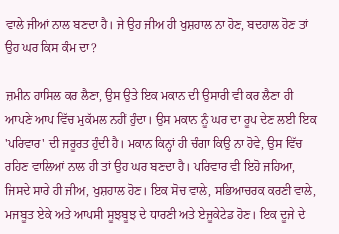ਵਾਲੇ ਜੀਆਂ ਨਾਲ ਬਣਦਾ ਹੈ। ਜੇ ਉਹ ਜੀਅ ਹੀ ਖੁਸ਼ਹਾਲ ਨਾ ਹੋਣ, ਬਦਹਾਲ ਹੋਣ ਤਾਂ ਉਹ ਘਰ ਕਿਸ ਕੰਮ ਦਾ?

ਜ਼ਮੀਨ ਹਾਸਿਲ ਕਰ ਲੈਣਾ, ਉਸ ਉਤੇ ਇਕ ਮਕਾਨ ਦੀ ਉਸਾਰੀ ਵੀ ਕਰ ਲੈਣਾ ਹੀ ਆਪਣੇ ਆਪ ਵਿੱਚ ਮੁਕੱਮਲ ਨਹੀਂ ਹੁੰਦਾ। ਉਸ ਮਕਾਨ ਨੂੰ ਘਰ ਦਾ ਰੂਪ ਦੇਣ ਲਈ ਇਕ 'ਪਰਿਵਾਰ' ਦੀ ਜਰੂਰਤ ਹੁੰਦੀ ਹੈ। ਮਕਾਨ ਕਿਨ੍ਹਾਂ ਹੀ ਚੰਗਾ ਕਿਉ ਨਾ ਹੋਵੇ, ਉਸ ਵਿੱਚ ਰਹਿਣ ਵਾਲਿਆਂ ਨਾਲ ਹੀ ਤਾਂ ਉਹ ਘਰ ਬਣਦਾ ਹੈ। ਪਰਿਵਾਰ ਵੀ ਇਹੋ ਜਹਿਆ, ਜਿਸਦੇ ਸਾਰੇ ਹੀ ਜੀਅ, ਖੁਸ਼ਹਾਲ ਹੋਣ। ਇਕ ਸੋਚ ਵਾਲੇ, ਸਭਿਆਚਰਕ ਕਰਣੀ ਵਾਲੇ, ਮਜਬੂਤ ਏਕੇ ਅਤੇ ਆਪਸੀ ਸੂਝਬੂਝ ਦੇ ਧਾਰਣੀ ਅਤੇ ਏਜੂਕੇਟੇਡ ਹੋਣ। ਇਕ ਦੂਜੇ ਦੇ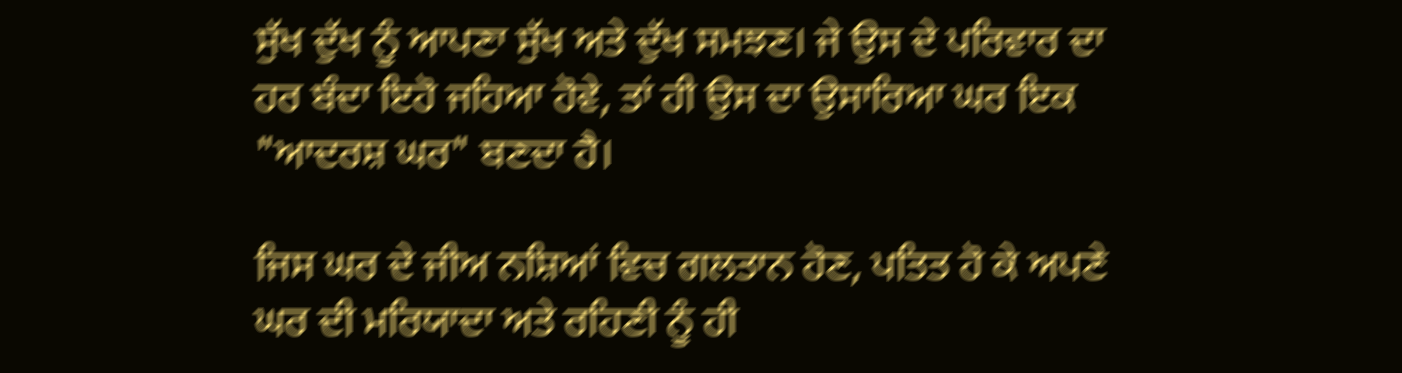ਸੁੱਖ ਦੁੱਖ ਨੂੰ ਆਪਣਾ ਸੁੱਖ ਅਤੇ ਦੁੱਖ ਸਮਝਣ। ਜੇ ਉਸ ਦੇ ਪਰਿਵਾਰ ਦਾ ਹਰ ਬੰਦਾ ਇਹੋ ਜਹਿਆ ਹੋਵੇ, ਤਾਂ ਹੀ ਉਸ ਦਾ ਉਸਾਰਿਆ ਘਰ ਇਕ "ਆਦਰਸ਼ ਘਰ" ਬਣਦਾ ਹੈ।

ਜਿਸ ਘਰ ਦੇ ਜੀਅ ਨਸ਼ਿਆਂ ਵਿਚ ਗਲਤਾਨ ਹੋਣ, ਪਤਿਤ ਹੋ ਕੇ ਅਪਣੇ ਘਰ ਦੀ ਮਰਿਯਾਦਾ ਅਤੇ ਰਹਿਣੀ ਨੂੰ ਹੀ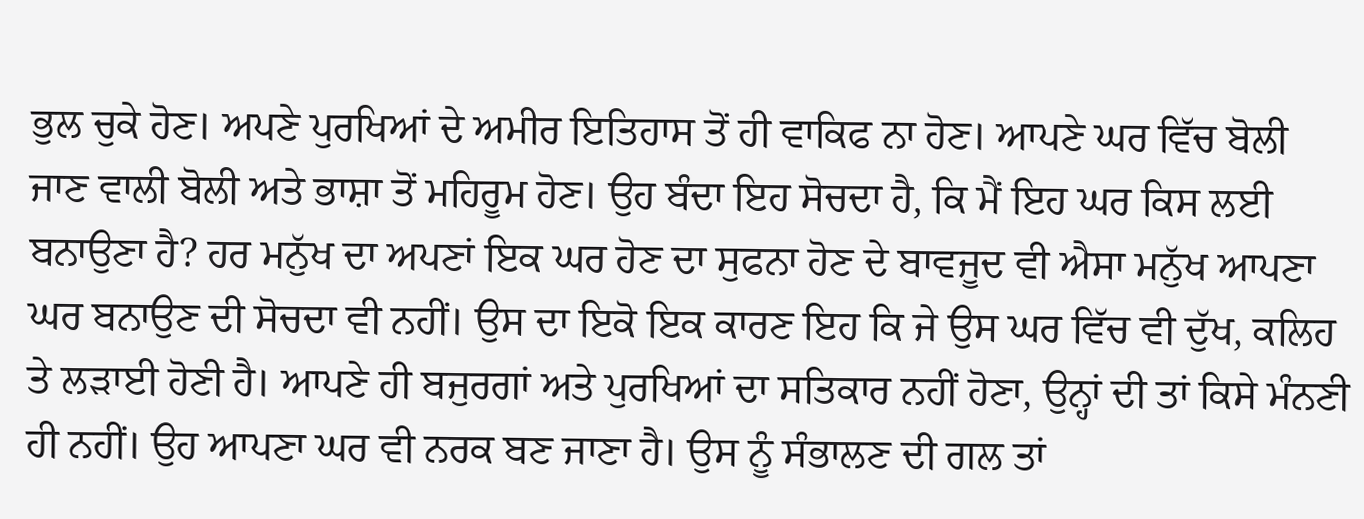ਭੁਲ ਚੁਕੇ ਹੋਣ। ਅਪਣੇ ਪੁਰਖਿਆਂ ਦੇ ਅਮੀਰ ਇਤਿਹਾਸ ਤੋਂ ਹੀ ਵਾਕਿਫ ਨਾ ਹੋਣ। ਆਪਣੇ ਘਰ ਵਿੱਚ ਬੋਲੀ ਜਾਣ ਵਾਲੀ ਬੋਲੀ ਅਤੇ ਭਾਸ਼ਾ ਤੋਂ ਮਹਿਰੂਮ ਹੋਣ। ਉਹ ਬੰਦਾ ਇਹ ਸੋਚਦਾ ਹੈ, ਕਿ ਮੈਂ ਇਹ ਘਰ ਕਿਸ ਲਈ ਬਨਾਉਣਾ ਹੈ? ਹਰ ਮਨੁੱਖ ਦਾ ਅਪਣਾਂ ਇਕ ਘਰ ਹੋਣ ਦਾ ਸੁਫਨਾ ਹੋਣ ਦੇ ਬਾਵਜੂਦ ਵੀ ਐਸਾ ਮਨੁੱਖ ਆਪਣਾ ਘਰ ਬਨਾਉਣ ਦੀ ਸੋਚਦਾ ਵੀ ਨਹੀਂ। ਉਸ ਦਾ ਇਕੋ ਇਕ ਕਾਰਣ ਇਹ ਕਿ ਜੇ ਉਸ ਘਰ ਵਿੱਚ ਵੀ ਦੁੱਖ, ਕਲਿਹ ਤੇ ਲੜਾਈ ਹੋਣੀ ਹੈ। ਆਪਣੇ ਹੀ ਬਜੁਰਗਾਂ ਅਤੇ ਪੁਰਖਿਆਂ ਦਾ ਸਤਿਕਾਰ ਨਹੀਂ ਹੋਣਾ, ਉਨ੍ਹਾਂ ਦੀ ਤਾਂ ਕਿਸੇ ਮੰਨਣੀ ਹੀ ਨਹੀਂ। ਉਹ ਆਪਣਾ ਘਰ ਵੀ ਨਰਕ ਬਣ ਜਾਣਾ ਹੈ। ਉਸ ਨੂੰ ਸੰਭਾਲਣ ਦੀ ਗਲ ਤਾਂ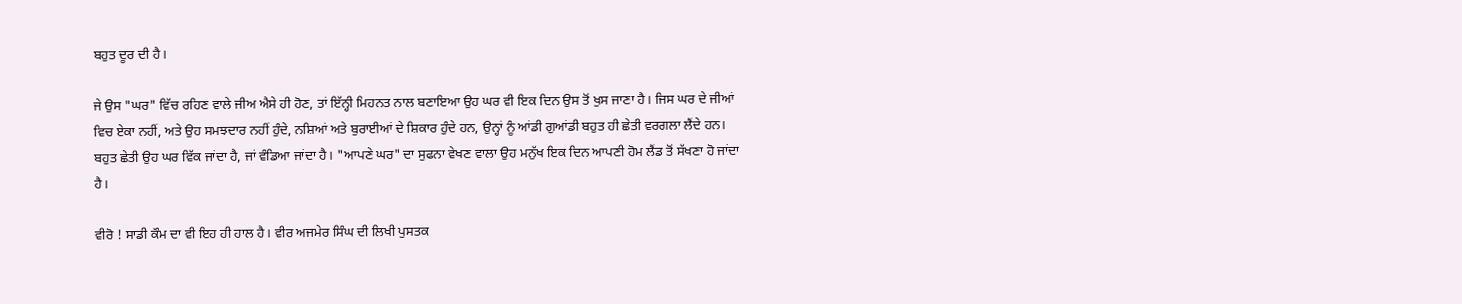ਬਹੁਤ ਦੂਰ ਦੀ ਹੈ।

ਜੇ ਉਸ "ਘਰ" ਵਿੱਚ ਰਹਿਣ ਵਾਲੇ ਜੀਅ ਐਸੇ ਹੀ ਹੋਣ, ਤਾਂ ਇੱਨ੍ਹੀ ਮਿਹਨਤ ਨਾਲ ਬਣਾਇਆ ਉਹ ਘਰ ਵੀ ਇਕ ਦਿਨ ਉਸ ਤੋਂ ਖੁਸ ਜਾਣਾ ਹੈ। ਜਿਸ ਘਰ ਦੇ ਜੀਆਂ ਵਿਚ ਏਕਾ ਨਹੀਂ, ਅਤੇ ਉਹ ਸਮਝਦਾਰ ਨਹੀਂ ਹੁੰਦੇ, ਨਸ਼ਿਆਂ ਅਤੇ ਬੁਰਾਈਆਂ ਦੇ ਸ਼ਿਕਾਰ ਹੁੰਦੇ ਹਨ, ਉਨ੍ਹਾਂ ਨੂੰ ਆਂਡੀ ਗੁਆਂਡੀ ਬਹੁਤ ਹੀ ਛੇਤੀ ਵਰਗਲਾ ਲੈਂਦੇ ਹਨ। ਬਹੁਤ ਛੇਤੀ ਉਹ ਘਰ ਵਿੱਕ ਜਾਂਦਾ ਹੈ, ਜਾਂ ਵੰਡਿਆ ਜਾਂਦਾ ਹੈ। "ਆਪਣੇ ਘਰ" ਦਾ ਸੁਫਨਾ ਵੇਖਣ ਵਾਲਾ ਉਹ ਮਨੁੱਖ ਇਕ ਦਿਨ ਆਪਣੀ ਹੋਮ ਲੈਂਡ ਤੋਂ ਸੱਖਣਾ ਹੋ ਜਾਂਦਾ ਹੈ।

ਵੀਰੋ ! ਸਾਡੀ ਕੌਮ ਦਾ ਵੀ ਇਹ ਹੀ ਹਾਲ ਹੈ। ਵੀਰ ਅਜਮੇਰ ਸਿੰਘ ਦੀ ਲਿਖੀ ਪੁਸਤਕ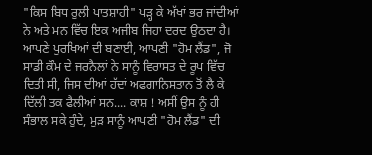"ਕਿਸ ਬਿਧ ਰੁਲੀ ਪਾਤਸ਼ਾਹੀ" ਪੜ੍ਹ ਕੇ ਅੱਖਾਂ ਭਰ ਜਾਂਦੀਆਂ ਨੇ ਅਤੇ ਮਨ ਵਿੱਚ ਇਕ ਅਜੀਬ ਜਿਹਾ ਦਰਦ ਉਠਦਾ ਹੈ। ਆਪਣੇ ਪੁਰਖਿਆਂ ਦੀ ਬਣਾਈ, ਆਪਣੀ "ਹੋਮ ਲੈਂਡ", ਜੋ ਸਾਡੀ ਕੌਮ ਦੇ ਜਰਨੈਲਾਂ ਨੇ ਸਾਨੂੰ ਵਿਰਾਸਤ ਦੇ ਰੂਪ ਵਿੱਚ ਦਿਤੀ ਸੀ, ਜਿਸ ਦੀਆਂ ਹੱਦਾਂ ਅਫਗਾਨਿਸਤਾਨ ਤੋਂ ਲੈ ਕੇ ਦਿੱਲੀ ਤਕ ਫੈਲੀਆਂ ਸਨ.... ਕਾਸ਼ ! ਅਸੀਂ ਉਸ ਨੂੰ ਹੀ ਸੰਭਾਲ ਸਕੇ ਹੁੰਦੇ, ਮੁੜ ਸਾਨੂੰ ਆਪਣੀ "ਹੋਮ ਲੈਂਡ" ਦੀ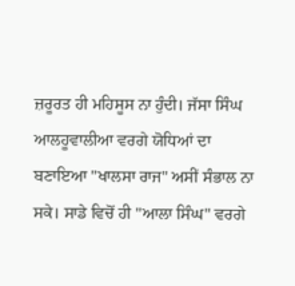ਜ਼ਰੂਰਤ ਹੀ ਮਹਿਸੂਸ ਨਾ ਹੁੰਦੀ। ਜੱਸਾ ਸਿੰਘ ਆਲਹੂਵਾਲੀਆ ਵਰਗੇ ਯੋਧਿਆਂ ਦਾ ਬਣਾਇਆ "ਖਾਲਸਾ ਰਾਜ" ਅਸੀਂ ਸੰਭਾਲ ਨਾ ਸਕੇ। ਸਾਡੇ ਵਿਚੋਂ ਹੀ "ਆਲਾ ਸਿੰਘ" ਵਰਗੇ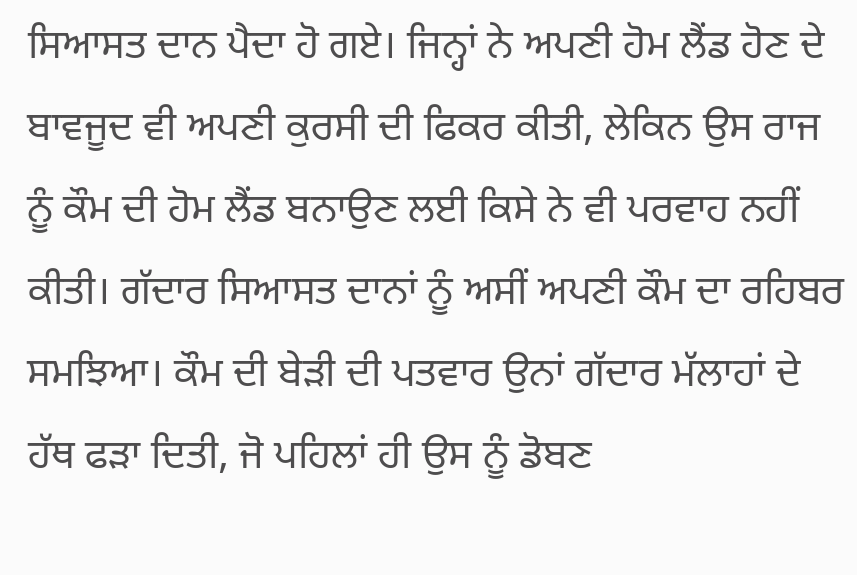ਸਿਆਸਤ ਦਾਨ ਪੈਦਾ ਹੋ ਗਏ। ਜਿਨ੍ਹਾਂ ਨੇ ਅਪਣੀ ਹੋਮ ਲੈਂਡ ਹੋਣ ਦੇ ਬਾਵਜੂਦ ਵੀ ਅਪਣੀ ਕੁਰਸੀ ਦੀ ਫਿਕਰ ਕੀਤੀ, ਲੇਕਿਨ ਉਸ ਰਾਜ ਨੂੰ ਕੌਮ ਦੀ ਹੋਮ ਲੈਂਡ ਬਨਾਉਣ ਲਈ ਕਿਸੇ ਨੇ ਵੀ ਪਰਵਾਹ ਨਹੀਂ ਕੀਤੀ। ਗੱਦਾਰ ਸਿਆਸਤ ਦਾਨਾਂ ਨੂੰ ਅਸੀਂ ਅਪਣੀ ਕੌਮ ਦਾ ਰਹਿਬਰ ਸਮਝਿਆ। ਕੌਮ ਦੀ ਬੇੜੀ ਦੀ ਪਤਵਾਰ ਉਨਾਂ ਗੱਦਾਰ ਮੱਲਾਹਾਂ ਦੇ ਹੱਥ ਫੜਾ ਦਿਤੀ, ਜੋ ਪਹਿਲਾਂ ਹੀ ਉਸ ਨੂੰ ਡੋਬਣ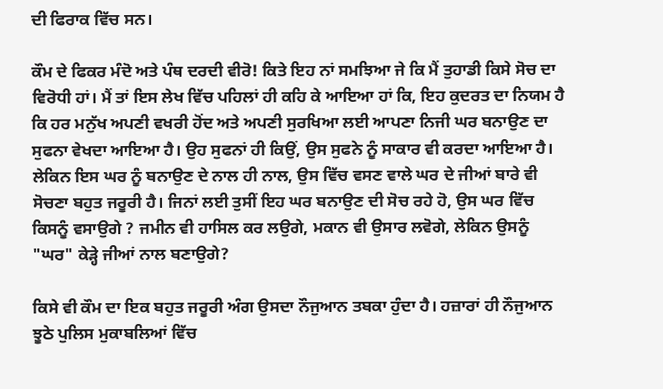ਦੀ ਫਿਰਾਕ ਵਿੱਚ ਸਨ।

ਕੌਮ ਦੇ ਫਿਕਰ ਮੰਦੋ ਅਤੇ ਪੰਥ ਦਰਦੀ ਵੀਰੋ! ਕਿਤੇ ਇਹ ਨਾਂ ਸਮਝਿਆ ਜੇ ਕਿ ਮੈਂ ਤੁਹਾਡੀ ਕਿਸੇ ਸੋਚ ਦਾ ਵਿਰੋਧੀ ਹਾਂ। ਮੈਂ ਤਾਂ ਇਸ ਲੇਖ ਵਿੱਚ ਪਹਿਲਾਂ ਹੀ ਕਹਿ ਕੇ ਆਇਆ ਹਾਂ ਕਿ, ਇਹ ਕੁਦਰਤ ਦਾ ਨਿਯਮ ਹੈ ਕਿ ਹਰ ਮਨੁੱਖ ਅਪਣੀ ਵਖਰੀ ਹੋਂਦ ਅਤੇ ਅਪਣੀ ਸੁਰਖਿਆ ਲਈ ਆਪਣਾ ਨਿਜੀ ਘਰ ਬਨਾਉਣ ਦਾ ਸੁਫਨਾ ਵੇਖਦਾ ਆਇਆ ਹੈ। ਉਹ ਸੁਫਨਾਂ ਹੀ ਕਿਉਂ, ਉਸ ਸੁਫਨੇ ਨੂੰ ਸਾਕਾਰ ਵੀ ਕਰਦਾ ਆਇਆ ਹੈ। ਲੇਕਿਨ ਇਸ ਘਰ ਨੂੰ ਬਨਾਉਣ ਦੇ ਨਾਲ ਹੀ ਨਾਲ, ਉਸ ਵਿੱਚ ਵਸਣ ਵਾਲੇ ਘਰ ਦੇ ਜੀਆਂ ਬਾਰੇ ਵੀ ਸੋਚਣਾ ਬਹੁਤ ਜਰੂਰੀ ਹੈ। ਜਿਨਾਂ ਲਈ ਤੁਸੀਂ ਇਹ ਘਰ ਬਨਾਉਣ ਦੀ ਸੋਚ ਰਹੇ ਹੋ, ਉਸ ਘਰ ਵਿੱਚ ਕਿਸਨੂੰ ਵਸਾਉਗੇ ? ਜਮੀਨ ਵੀ ਹਾਸਿਲ ਕਰ ਲਉਗੇ, ਮਕਾਨ ਵੀ ਉਸਾਰ ਲਵੋਗੇ, ਲੇਕਿਨ ਉਸਨੂੰ "ਘਰ" ਕੇੜ੍ਹੇ ਜੀਆਂ ਨਾਲ ਬਣਾਉਗੇ?

ਕਿਸੇ ਵੀ ਕੌਮ ਦਾ ਇਕ ਬਹੁਤ ਜਰੂਰੀ ਅੰਗ ਉਸਦਾ ਨੌਜੁਆਨ ਤਬਕਾ ਹੁੰਦਾ ਹੈ। ਹਜ਼ਾਰਾਂ ਹੀ ਨੌਜੁਆਨ ਝੂਠੇ ਪੁਲਿਸ ਮੁਕਾਬਲਿਆਂ ਵਿੱਚ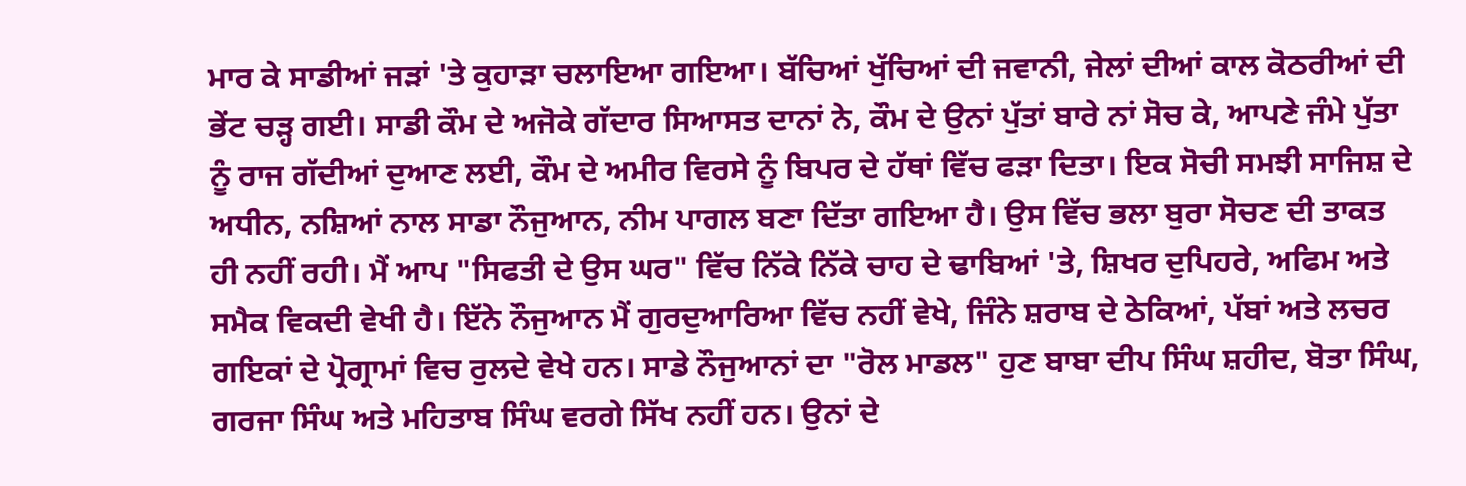ਮਾਰ ਕੇ ਸਾਡੀਆਂ ਜੜਾਂ 'ਤੇ ਕੁਹਾੜਾ ਚਲਾਇਆ ਗਇਆ। ਬੱਚਿਆਂ ਖੁੱਚਿਆਂ ਦੀ ਜਵਾਨੀ, ਜੇਲਾਂ ਦੀਆਂ ਕਾਲ ਕੋਠਰੀਆਂ ਦੀ ਭੇਂਟ ਚੜ੍ਹ ਗਈ। ਸਾਡੀ ਕੌਮ ਦੇ ਅਜੋਕੇ ਗੱਦਾਰ ਸਿਆਸਤ ਦਾਨਾਂ ਨੇ, ਕੌਮ ਦੇ ਉਨਾਂ ਪੁੱਤਾਂ ਬਾਰੇ ਨਾਂ ਸੋਚ ਕੇ, ਆਪਣੇ ਜੰਮੇ ਪੁੱਤਾ ਨੂੰ ਰਾਜ ਗੱਦੀਆਂ ਦੁਆਣ ਲਈ, ਕੌਮ ਦੇ ਅਮੀਰ ਵਿਰਸੇ ਨੂੰ ਬਿਪਰ ਦੇ ਹੱਥਾਂ ਵਿੱਚ ਫੜਾ ਦਿਤਾ। ਇਕ ਸੋਚੀ ਸਮਝੀ ਸਾਜਿਸ਼ ਦੇ ਅਧੀਨ, ਨਸ਼ਿਆਂ ਨਾਲ ਸਾਡਾ ਨੌਜੁਆਨ, ਨੀਮ ਪਾਗਲ ਬਣਾ ਦਿੱਤਾ ਗਇਆ ਹੈ। ਉਸ ਵਿੱਚ ਭਲਾ ਬੁਰਾ ਸੋਚਣ ਦੀ ਤਾਕਤ ਹੀ ਨਹੀਂ ਰਹੀ। ਮੈਂ ਆਪ "ਸਿਫਤੀ ਦੇ ਉਸ ਘਰ" ਵਿੱਚ ਨਿੱਕੇ ਨਿੱਕੇ ਚਾਹ ਦੇ ਢਾਬਿਆਂ 'ਤੇ, ਸ਼ਿਖਰ ਦੁਪਿਹਰੇ, ਅਫਿਮ ਅਤੇ ਸਮੈਕ ਵਿਕਦੀ ਵੇਖੀ ਹੈ। ਇੱਨੇ ਨੌਜੁਆਨ ਮੈਂ ਗੁਰਦੁਆਰਿਆ ਵਿੱਚ ਨਹੀਂ ਵੇਖੇ, ਜਿੰਨੇ ਸ਼ਰਾਬ ਦੇ ਠੇਕਿਆਂ, ਪੱਬਾਂ ਅਤੇ ਲਚਰ ਗਇਕਾਂ ਦੇ ਪ੍ਰੋਗ੍ਰਾਮਾਂ ਵਿਚ ਰੁਲਦੇ ਵੇਖੇ ਹਨ। ਸਾਡੇ ਨੌਜੁਆਨਾਂ ਦਾ "ਰੋਲ ਮਾਡਲ" ਹੁਣ ਬਾਬਾ ਦੀਪ ਸਿੰਘ ਸ਼ਹੀਦ, ਬੋਤਾ ਸਿੰਘ, ਗਰਜਾ ਸਿੰਘ ਅਤੇ ਮਹਿਤਾਬ ਸਿੰਘ ਵਰਗੇ ਸਿੱਖ ਨਹੀਂ ਹਨ। ਉਨਾਂ ਦੇ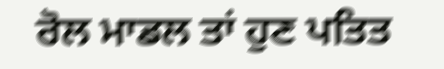ਰੋਲ ਮਾਡਲ ਤਾਂ ਹੁਣ ਪਤਿਤ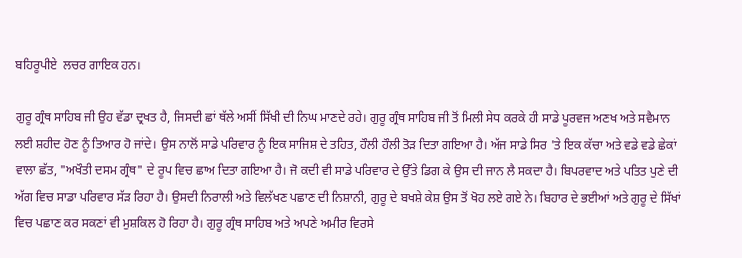ਬਹਿਰੂਪੀਏ  ਲਚਰ ਗਾਇਕ ਹਨ।

ਗੁਰੂ ਗ੍ਰੰਥ ਸਾਹਿਬ ਜੀ ਉਹ ਵੱਡਾ ਦ੍ਰਖਤ ਹੈ, ਜਿਸਦੀ ਛਾਂ ਥੱਲੇ ਅਸੀਂ ਸਿੱਖੀ ਦੀ ਨਿਘ ਮਾਣਦੇ ਰਹੇ। ਗੁਰੂ ਗ੍ਰੰਥ ਸਾਹਿਬ ਜੀ ਤੋਂ ਮਿਲੀ ਸੇਧ ਕਰਕੇ ਹੀ ਸਾਡੇ ਪੂਰਵਜ ਅਣਖ ਅਤੇ ਸਵੈਮਾਨ ਲਈ ਸ਼ਹੀਦ ਹੋਣ ਨੂੰ ਤਿਆਰ ਹੋ ਜਾਂਦੇ। ਉਸ ਨਾਲੋਂ ਸਾਡੇ ਪਰਿਵਾਰ ਨੂੰ ਇਕ ਸਾਜਿਸ਼ ਦੇ ਤਹਿਤ, ਹੌਲੀ ਹੌਲੀ ਤੋੜ ਦਿਤਾ ਗਇਆ ਹੈ। ਅੱਜ ਸਾਡੇ ਸਿਰ 'ਤੇ ਇਕ ਕੱਚਾ ਅਤੇ ਵਡੇ ਵਡੇ ਛੇਕਾਂ ਵਾਲਾ ਛੱਤ, "ਅਖੌਤੀ ਦਸਮ ਗ੍ਰੰਥ" ਦੇ ਰੂਪ ਵਿਚ ਛਾਅ ਦਿਤਾ ਗਇਆ ਹੈ। ਜੋ ਕਦੀ ਵੀ ਸਾਡੇ ਪਰਿਵਾਰ ਦੇ ਉੱਤੇ ਡਿਗ ਕੇ ਉਸ ਦੀ ਜਾਨ ਲੈ ਸਕਦਾ ਹੈ। ਬਿਪਰਵਾਦ ਅਤੇ ਪਤਿਤ ਪੁਣੇ ਦੀ ਅੱਗ ਵਿਚ ਸਾਡਾ ਪਰਿਵਾਰ ਸੱੜ ਰਿਹਾ ਹੈ। ਉਸਦੀ ਨਿਰਾਲੀ ਅਤੇ ਵਿਲੱਖਣ ਪਛਾਣ ਦੀ ਨਿਸ਼ਾਨੀ, ਗੁਰੂ ਦੇ ਬਖਸ਼ੇ ਕੇਸ਼ ਉਸ ਤੋਂ ਖੋਹ ਲਏ ਗਏ ਨੇ। ਬਿਹਾਰ ਦੇ ਭਈਆਂ ਅਤੇ ਗੁਰੂ ਦੇ ਸਿੱਖਾਂ ਵਿਚ ਪਛਾਣ ਕਰ ਸਕਣਾਂ ਵੀ ਮੁਸ਼ਕਿਲ ਹੋ ਰਿਹਾ ਹੈ। ਗੁਰੂ ਗ੍ਰੰਥ ਸਾਹਿਬ ਅਤੇ ਅਪਣੇ ਅਮੀਰ ਵਿਰਸੇ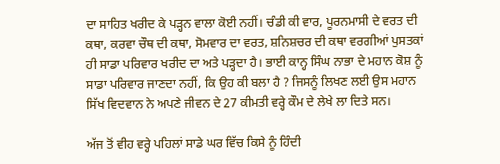ਦਾ ਸਾਹਿਤ ਖਰੀਦ ਕੇ ਪੜ੍ਹਨ ਵਾਲਾ ਕੋਈ ਨਹੀਂ। ਚੰਡੀ ਕੀ ਵਾਰ, ਪੂਰਨਮਾਸੀ ਦੇ ਵਰਤ ਦੀ ਕਥਾ, ਕਰਵਾ ਚੌਥ ਦੀ ਕਥਾ, ਸੋਮਵਾਰ ਦਾ ਵਰਤ, ਸ਼ਨਿਸ਼ਚਰ ਦੀ ਕਥਾ ਵਰਗੀਆਂ ਪੁਸਤਕਾਂ ਹੀ ਸਾਡਾ ਪਰਿਵਾਰ ਖਰੀਦ ਦਾ ਅਤੇ ਪੜ੍ਹਦਾ ਹੈ। ਭਾਈ ਕਾਨ੍ਹ ਸਿੰਘ ਨਾਭਾ ਦੇ ਮਹਾਨ ਕੋਸ਼ ਨੂੰ ਸਾਡਾ ਪਰਿਵਾਰ ਜਾਣਦਾ ਨਹੀਂ, ਕਿ ਉਹ ਕੀ ਬਲਾ ਹੈ ? ਜਿਸਨੂੰ ਲਿਖਣ ਲਈ ਉਸ ਮਹਾਨ ਸਿੱਖ ਵਿਦਵਾਨ ਨੇ ਅਪਣੇ ਜੀਵਨ ਦੇ 27 ਕੀਮਤੀ ਵਰ੍ਹੇ ਕੌਮ ਦੇ ਲੇਖੇ ਲਾ ਦਿਤੇ ਸਨ।

ਅੱਜ ਤੋਂ ਵੀਹ ਵਰ੍ਹੇ ਪਹਿਲਾਂ ਸਾਡੇ ਘਰ ਵਿੱਚ ਕਿਸੇ ਨੂੰ ਹਿੰਦੀ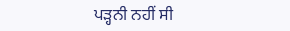ਪੜ੍ਹਨੀ ਨਹੀਂ ਸੀ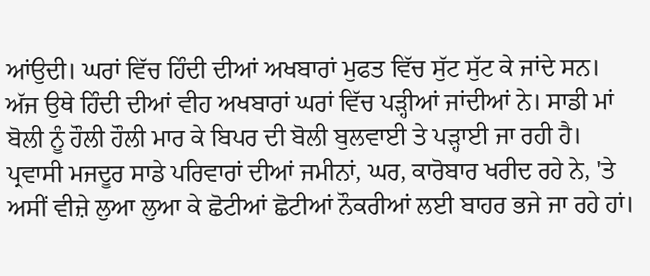ਆਂਉਦੀ। ਘਰਾਂ ਵਿੱਚ ਹਿੰਦੀ ਦੀਆਂ ਅਖਬਾਰਾਂ ਮੁਫਤ ਵਿੱਚ ਸੁੱਟ ਸੁੱਟ ਕੇ ਜਾਂਦੇ ਸਨ। ਅੱਜ ਉਥੇ ਹਿੰਦੀ ਦੀਆਂ ਵੀਹ ਅਖਬਾਰਾਂ ਘਰਾਂ ਵਿੱਚ ਪੜ੍ਹੀਆਂ ਜਾਂਦੀਆਂ ਨੇ। ਸਾਡੀ ਮਾਂ ਬੋਲੀ ਨੂੰ ਹੌਲੀ ਹੌਲੀ ਮਾਰ ਕੇ ਬਿਪਰ ਦੀ ਬੋਲੀ ਬੁਲਵਾਈ ਤੇ ਪੜ੍ਹਾਈ ਜਾ ਰਹੀ ਹੈ। ਪ੍ਰਵਾਸੀ ਮਜਦੂਰ ਸਾਡੇ ਪਰਿਵਾਰਾਂ ਦੀਆਂ ਜਮੀਨਾਂ, ਘਰ, ਕਾਰੋਬਾਰ ਖਰੀਦ ਰਹੇ ਨੇ, 'ਤੇ ਅਸੀਂ ਵੀਜ਼ੇ ਲੁਆ ਲੁਆ ਕੇ ਛੋਟੀਆਂ ਛੋਟੀਆਂ ਨੌਕਰੀਆਂ ਲਈ ਬਾਹਰ ਭਜੇ ਜਾ ਰਹੇ ਹਾਂ।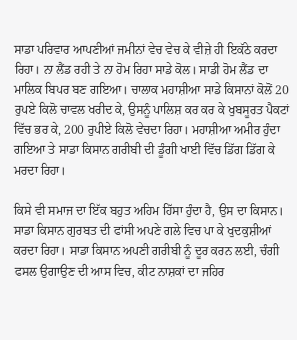ਸਾਡਾ ਪਰਿਵਾਰ ਆਪਣੀਆਂ ਜਮੀਨਾਂ ਵੇਚ ਵੇਚ ਕੇ ਵੀਜ਼ੇ ਹੀ ਇਕੱਠੇ ਕਰਦਾ ਰਿਹਾ। ਨਾ ਲੈਂਡ ਰਹੀ ਤੇ ਨਾ ਹੋਮ ਰਿਹਾ ਸਾਡੇ ਕੋਲ। ਸਾਡੀ ਹੋਮ ਲੈਂਡ ਦਾ ਮਾਲਿਕ ਬਿਪਰ ਬਣ ਗਇਆ। ਚਾਲਾਕ ਮਹਾਸ਼ੀਆ ਸਾਡੇ ਕਿਸਾਨਾਂ ਕੋਲੋਂ 20 ਰੁਪਏ ਕਿਲੋ ਚਾਵਲ ਖਰੀਦ ਕੇ, ਉਸਨੂੰ ਪਾਲਿਸ਼ ਕਰ ਕਰ ਕੇ ਖੁਬਸੂਰਤ ਪੈਕਟਾਂ ਵਿੱਚ ਭਰ ਕੇ, 200 ਰੁਪੀਏ ਕਿਲੋ ਵੇਚਦਾ ਰਿਹਾ। ਮਹਾਸ਼ੀਆ ਅਮੀਰ ਹੁੰਦਾ ਗਇਆ ਤੇ ਸਾਡਾ ਕਿਸਾਨ ਗਰੀਬੀ ਦੀ ਡੂੰਗੀ ਖਾਈ ਵਿੱਚ ਡਿੱਗ ਡਿੱਗ ਕੇ ਮਰਦਾ ਰਿਹਾ।

ਕਿਸੇ ਵੀ ਸਮਾਜ ਦਾ ਇੱਕ ਬਹੁਤ ਅਹਿਮ ਹਿੱਸਾ ਹੁੰਦਾ ਹੈ, ਉਸ ਦਾ ਕਿਸਾਨ। ਸਾਡਾ ਕਿਸਾਨ ਗੁਰਬਤ ਦੀ ਫਾਂਸੀ ਅਪਣੇ ਗਲੇ ਵਿਚ ਪਾ ਕੇ ਖੁਦਕੁਸ਼ੀਆਂ ਕਰਦਾ ਰਿਹਾ। ਸਾਡਾ ਕਿਸਾਨ ਅਪਣੀ ਗਰੀਬੀ ਨੂੰ ਦੂਰ ਕਰਨ ਲਈ, ਚੰਗੀ ਫਸਲ ਉਗਾਉਣ ਦੀ ਆਸ ਵਿਚ, ਕੀਟ ਨਾਸ਼ਕਾਂ ਦਾ ਜਹਿਰ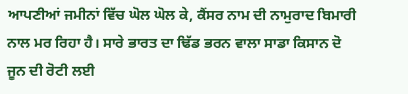ਆਪਣੀਆਂ ਜਮੀਨਾਂ ਵਿੱਚ ਘੋਲ ਘੋਲ ਕੇ, ਕੈਂਸਰ ਨਾਮ ਦੀ ਨਾਮੁਰਾਦ ਬਿਮਾਰੀ ਨਾਲ ਮਰ ਰਿਹਾ ਹੈ। ਸਾਰੇ ਭਾਰਤ ਦਾ ਢਿੱਡ ਭਰਨ ਵਾਲਾ ਸਾਡਾ ਕਿਸਾਨ ਦੋ ਜੂਨ ਦੀ ਰੋਟੀ ਲਈ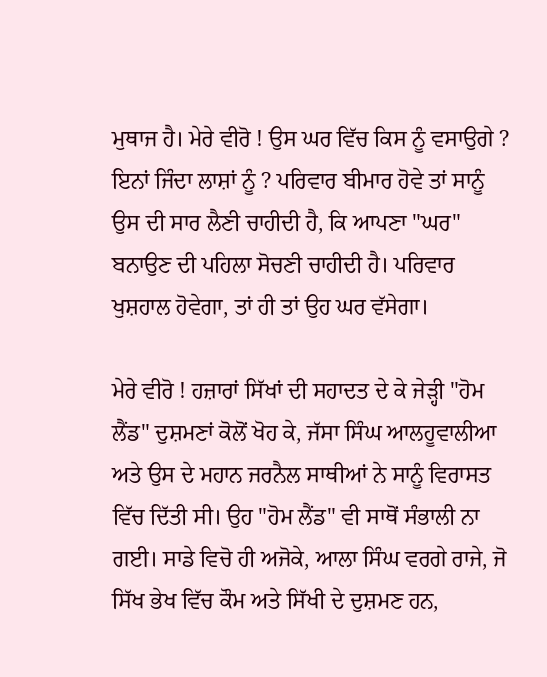ਮੁਥਾਜ ਹੈ। ਮੇਰੇ ਵੀਰੋ ! ਉਸ ਘਰ ਵਿੱਚ ਕਿਸ ਨੂੰ ਵਸਾਉਗੇ ? ਇਨਾਂ ਜਿੰਦਾ ਲਾਸ਼ਾਂ ਨੂੰ ? ਪਰਿਵਾਰ ਬੀਮਾਰ ਹੋਵੇ ਤਾਂ ਸਾਨੂੰ ਉਸ ਦੀ ਸਾਰ ਲੈਣੀ ਚਾਹੀਦੀ ਹੈ, ਕਿ ਆਪਣਾ "ਘਰ" ਬਨਾਉਣ ਦੀ ਪਹਿਲਾ ਸੋਚਣੀ ਚਾਹੀਦੀ ਹੈ। ਪਰਿਵਾਰ ਖੁਸ਼ਹਾਲ ਹੋਵੇਗਾ, ਤਾਂ ਹੀ ਤਾਂ ਉਹ ਘਰ ਵੱਸੇਗਾ।

ਮੇਰੇ ਵੀਰੋ ! ਹਜ਼ਾਰਾਂ ਸਿੱਖਾਂ ਦੀ ਸਹਾਦਤ ਦੇ ਕੇ ਜੇੜ੍ਹੀ "ਹੋਮ ਲੈਂਡ" ਦੁਸ਼ਮਣਾਂ ਕੋਲੋਂ ਖੋਹ ਕੇ, ਜੱਸਾ ਸਿੰਘ ਆਲਹੂਵਾਲੀਆ ਅਤੇ ਉਸ ਦੇ ਮਹਾਨ ਜਰਨੈਲ ਸਾਥੀਆਂ ਨੇ ਸਾਨੂੰ ਵਿਰਾਸਤ ਵਿੱਚ ਦਿੱਤੀ ਸੀ। ਉਹ "ਹੋਮ ਲੈਂਡ" ਵੀ ਸਾਥੋਂ ਸੰਭਾਲੀ ਨਾ ਗਈ। ਸਾਡੇ ਵਿਚੋ ਹੀ ਅਜੋਕੇ, ਆਲਾ ਸਿੰਘ ਵਰਗੇ ਰਾਜੇ, ਜੋ ਸਿੱਖ ਭੇਖ ਵਿੱਚ ਕੌਮ ਅਤੇ ਸਿੱਖੀ ਦੇ ਦੁਸ਼ਮਣ ਹਨ,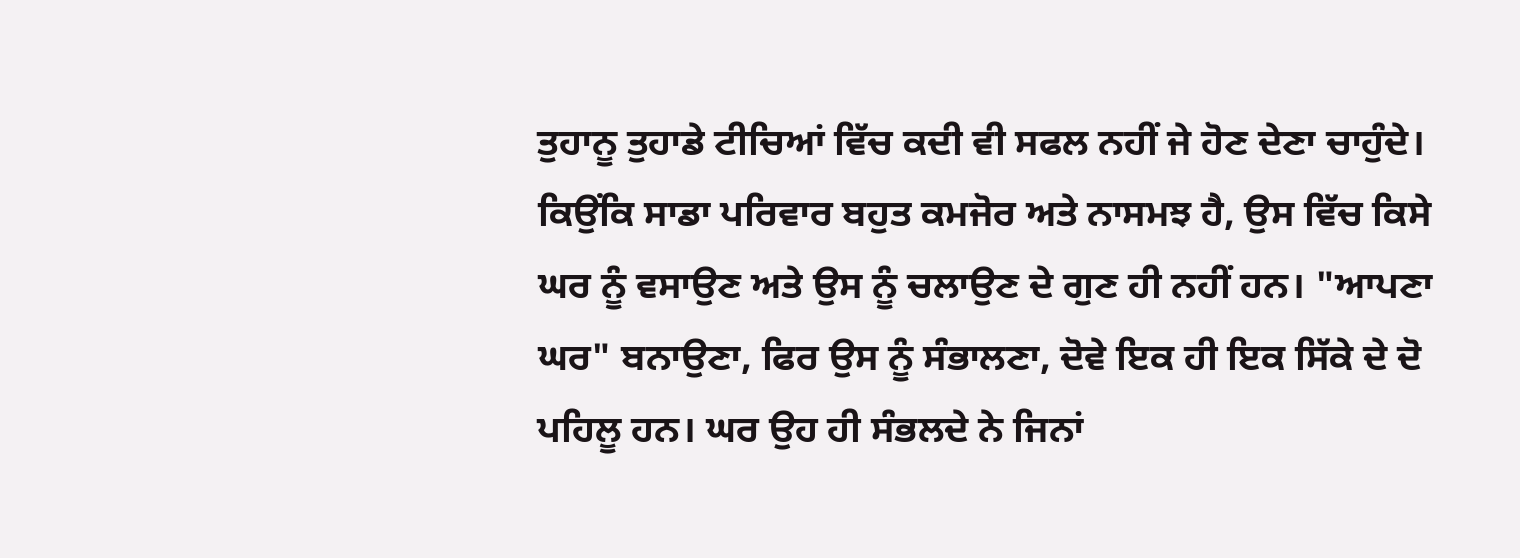ਤੁਹਾਨੂ ਤੁਹਾਡੇ ਟੀਚਿਆਂ ਵਿੱਚ ਕਦੀ ਵੀ ਸਫਲ ਨਹੀਂ ਜੇ ਹੋਣ ਦੇਣਾ ਚਾਹੁੰਦੇ। ਕਿਉਂਕਿ ਸਾਡਾ ਪਰਿਵਾਰ ਬਹੁਤ ਕਮਜੋਰ ਅਤੇ ਨਾਸਮਝ ਹੈ, ਉਸ ਵਿੱਚ ਕਿਸੇ ਘਰ ਨੂੰ ਵਸਾਉਣ ਅਤੇ ਉਸ ਨੂੰ ਚਲਾਉਣ ਦੇ ਗੁਣ ਹੀ ਨਹੀਂ ਹਨ। "ਆਪਣਾ ਘਰ" ਬਨਾਉਣਾ, ਫਿਰ ਉਸ ਨੂੰ ਸੰਭਾਲਣਾ, ਦੋਵੇ ਇਕ ਹੀ ਇਕ ਸਿੱਕੇ ਦੇ ਦੋ ਪਹਿਲੂ ਹਨ। ਘਰ ਉਹ ਹੀ ਸੰਭਲਦੇ ਨੇ ਜਿਨਾਂ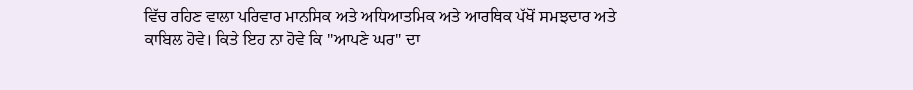ਵਿੱਚ ਰਹਿਣ ਵਾਲਾ ਪਰਿਵਾਰ ਮਾਨਸਿਕ ਅਤੇ ਅਧਿਆਤਮਿਕ ਅਤੇ ਆਰਥਿਕ ਪੱਖੋਂ ਸਮਝਦਾਰ ਅਤੇ ਕਾਬਿਲ ਹੋਵੇ। ਕਿਤੇ ਇਹ ਨਾ ਹੋਵੇ ਕਿ "ਆਪਣੇ ਘਰ" ਦਾ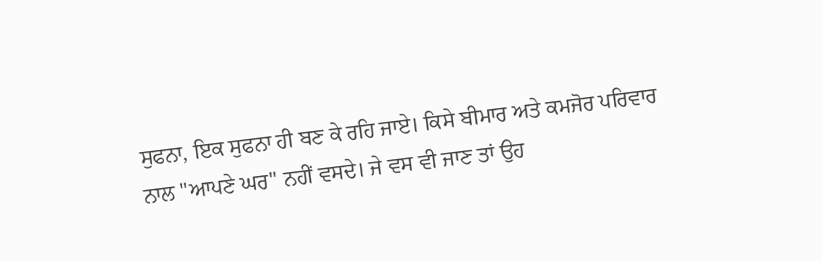ਸੁਫਨਾ, ਇਕ ਸੁਫਨਾ ਹੀ ਬਣ ਕੇ ਰਹਿ ਜਾਏ। ਕਿਸੇ ਬੀਮਾਰ ਅਤੇ ਕਮਜੋਰ ਪਰਿਵਾਰ ਨਾਲ "ਆਪਣੇ ਘਰ" ਨਹੀਂ ਵਸਦੇ। ਜੇ ਵਸ ਵੀ ਜਾਣ ਤਾਂ ਉਹ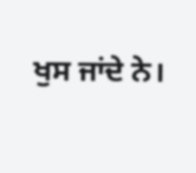ਖੁਸ ਜਾਂਦੇ ਨੇ।